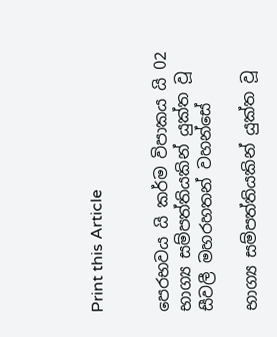Print this Article


පෙරභවය යි කර්ම විපාකය යි 02 භාග්‍ය සම්පත්තියකින් යුක්ත වූ සීවලී මහරහතන් වහන්සේ

භාග්‍ය සම්පත්තියකින් යුක්ත වූ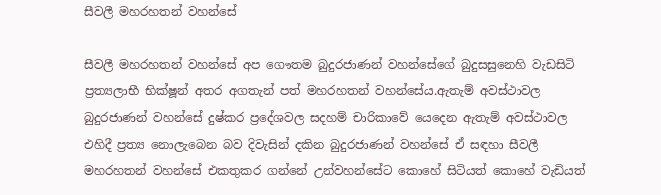සීවලී මහරහතන් වහන්සේ

සීවලී මහරහතන් වහන්සේ අප ගෞතම බුදුරජාණන් වහන්සේගේ බුදුසසුනෙහි වැඩසිටි ප්‍රත්‍යලාභී භික්ෂූන් අතර අගතැන් පත් මහරහතන් වහන්සේය.ඇතැම් අවස්ථාවල බුදුරජාණන් වහන්සේ දුෂ්කර ප්‍රදේශවල සදහම් චාරිකාවේ යෙදෙන ඇතැම් අවස්ථාවල එහිදී ප්‍රත්‍ය නොලැබෙන බව දිවැසින් දකින බුදුරජාණන් වහන්සේ ඒ සඳහා සීවලී මහරහතන් වහන්සේ එකතුකර ගන්නේ උන්වහන්සේට කොහේ සිටියත් කොහේ වැඩියත්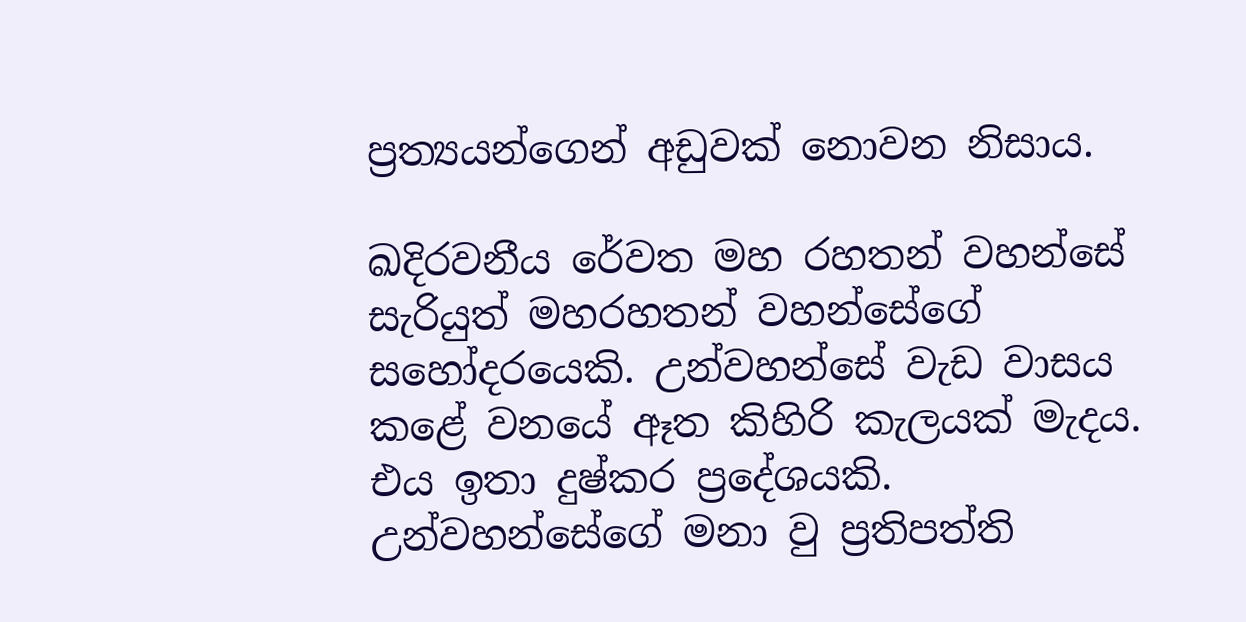ප්‍රත්‍යයන්ගෙන් අඩුවක් නොවන නිසාය.

ඛදිරවනීය රේවත මහ රහතන් වහන්සේ සැරියුත් මහරහතන් වහන්සේගේ සහෝදරයෙකි. උන්වහන්සේ වැඩ වාසය කළේ වනයේ ඈත කිහිරි කැලයක් මැදය. එය ඉතා දුෂ්කර ප්‍රදේශයකි. උන්වහන්සේගේ මනා වු ප්‍රතිපත්ති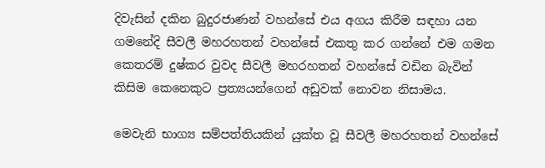දිවැසින් දකින බුදුරජාණන් වහන්සේ එය අගය කිරීම සඳහා යන ගමනේදි සීවලී මහරහතන් වහන්සේ එකතු කර ගන්නේ එම ගමන කෙතරම් දුෂ්කර වුවද සීවලී මහරහතන් වහන්සේ වඩින බැවින් කිසිම කෙනෙකුට ප්‍රත්‍යයන්ගෙන් අඩුවක් නොවන නිසාමය.

මෙවැනි භාග්‍ය සම්පත්තියකින් යුක්ත වූ සීවලී මහරහතන් වහන්සේ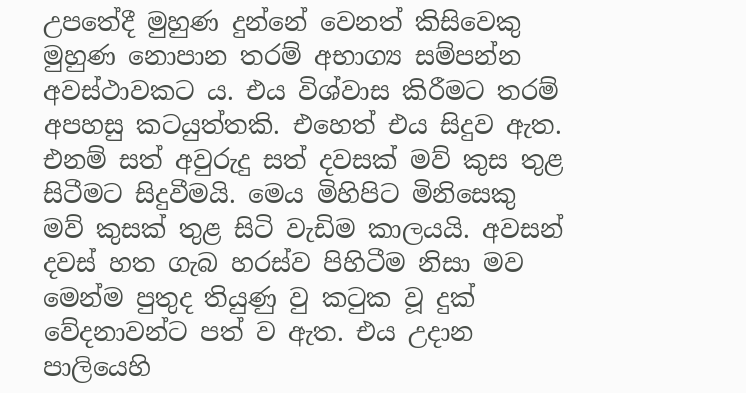උපතේදී මුහුණ දුන්නේ වෙනත් කිසිවෙකු මුහුණ නොපාන තරම් අභාග්‍ය සම්පන්න අවස්ථාවකට ය. එය විශ්වාස කිරීමට තරම් අපහසු කටයුත්තකි. එහෙත් එය සිදුව ඇත. එනම් සත් අවුරුදු සත් දවසක් මව් කුස තුළ සිටීමට සිදුවීමයි. මෙය මිහිපිට මිනිසෙකු මව් කුසක් තුළ සිටි වැඩිම කාලයයි. අවසන් දවස් හත ගැබ හරස්ව පිහිටීම නිසා මව මෙන්ම පුතුද තියුණු වු කටුක වූ දුක් වේදනාවන්ට පත් ව ඇත. එය උදාන පාලියෙහි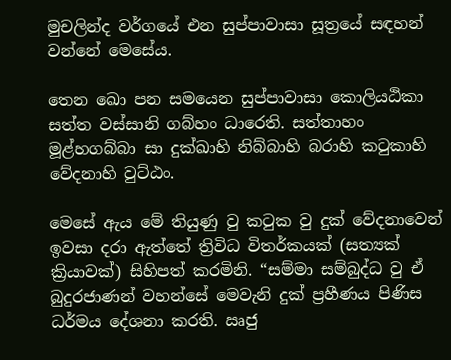මුචලින්ද වර්ගයේ එන සුප්පාවාසා සූත්‍රයේ සඳහන් වන්නේ මෙසේය.

තෙන ඛො පන සමයෙන සුප්පාවාසා කොලියඨිකා සත්ත වස්සානි ගබ්හං ධාරෙති. සත්තාහං මූළ්හගබ්බා සා දුක්ඛාහි නිබ්බාහි බරාහි කටුකාහි වේදනාහි වුට්ඨං.

මෙසේ ඇය මේ තියුණු වු කටුක වු දුක් වේදනාවෙන් ඉවසා දරා ඇත්තේ ත්‍රිවිධ විතර්කයක් (සත්‍යක් ක්‍රියාවක්) සිහිපත් කරමිනි. “සම්මා සම්බුද්ධ වු ඒ බුදුරජාණන් වහන්සේ මෙවැනි දුක් ප්‍රහීණය පිණිස ධර්මය දේශනා කරති. ඍජු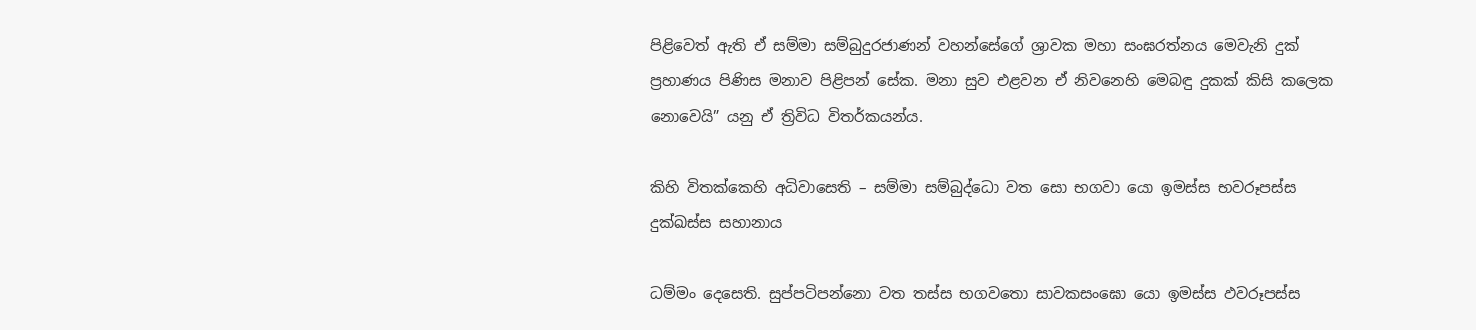පිළිවෙත් ඇති ඒ සම්මා සම්බුදුරජාණන් වහන්සේගේ ශ්‍රාවක මහා සංඝරත්නය මෙවැනි දුක් ප්‍රහාණය පිණිස මනාව පිළිපන් සේක. මනා සුව එළවන ඒ නිවනෙහි මෙබඳු දුකක් කිසි කලෙක නොවෙයි” යනු ඒ ත්‍රිවිධ විතර්කයන්ය.

කිහි විතක්කෙහි අධිවාසෙති – සම්මා සම්බුද්ධො වත සො භගවා යො ඉමස්ස භවරූපස්ස දුක්ඛස්ස සහානාය

ධම්මං දෙසෙති. සුප්පටිපන්නො වත තස්ස භගවතො සාවකසංඝො යො ඉමස්ස ඵවරූපස්ස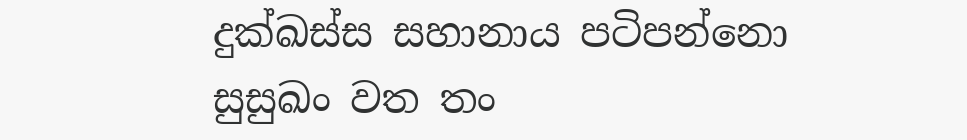දුක්ඛස්ස සහානාය පටිපන්නො සුසුඛං වත තං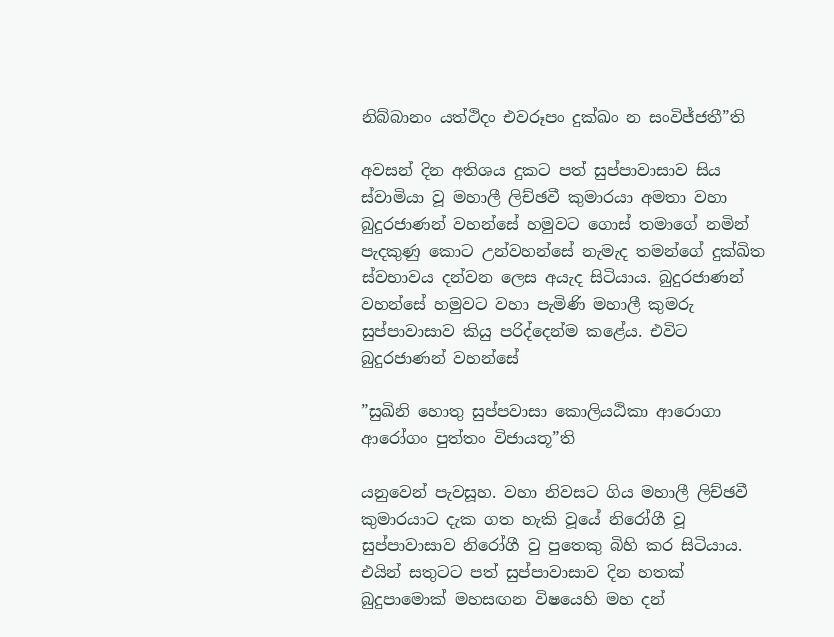නිබ්බානං යත්ථිදං එවරූපං දුක්ඛං න සංවිජ්ජතී”ති

අවසන් දින අතිශය දුකට පත් සුප්පාවාසාව සිය ස්වාමියා වූ මහාලී ලිච්ඡවී කුමාරයා අමතා වහා බුදුරජාණන් වහන්සේ හමුවට ගොස් තමාගේ නමින් පැදකුණු කොට උන්වහන්සේ නැමැද තමන්ගේ දුක්ඛිත ස්වභාවය දන්වන ලෙස අයැද සිටියාය. බුදුරජාණන් වහන්සේ හමුවට වහා පැමිණි මහාලී කුමරු සුප්පාවාසාව කියු පරිද්දෙන්ම කළේය. එවිට බුදුරජාණන් වහන්සේ

”සුඛිනි හොතු සුප්පවාසා කොලියඨිකා ආරොගා ආරෝගං පුත්තං විජායතූ”ති

යනුවෙන් පැවසූහ. වහා නිවසට ගිය මහාලී ලිච්ඡවී කුමාරයාට දැක ගත හැකි වූයේ නිරෝගී වූ සුප්පාවාසාව නිරෝගී වු පුතෙකු බිහි කර සිටියාය. එයින් සතුටට පත් සුප්පාවාසාව දින හතක් බුදුපාමොක් මහසඟන විෂයෙහි මහ දන්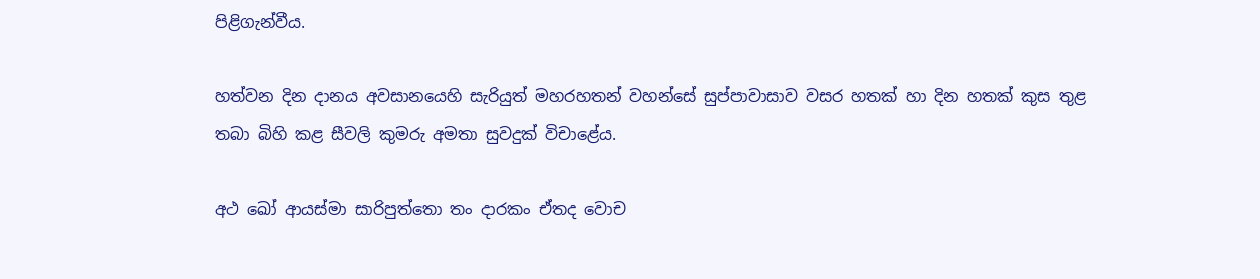පිළිගැන්වීය.

හත්වන දින දානය අවසානයෙහි සැරියුත් මහරහතන් වහන්සේ සුප්පාවාසාව වසර හතක් හා දින හතක් කුස තුළ තබා බිහි කළ සීවලි කුමරු අමතා සුවදුක් විචාළේය.

අථ ඛෝ ආයස්මා සාරිපුත්තො තං දාරකං ඒතද වොච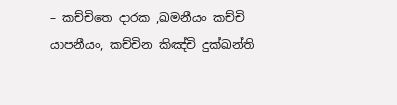– කච්චිතෙ දාරක ,ඛමනීයං කච්චි යාපනීයං, කච්චින කිඤ්චි දුක්ඛන්ති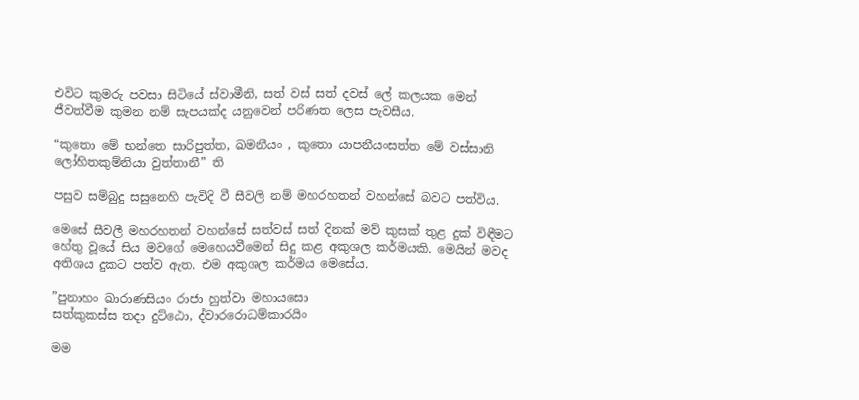එවිට කුමරු පවසා සිටියේ ස්වාමීනි, සත් වස් සත් දවස් ලේ කලයක මෙන් ජීවත්වීම කුමන නම් සැපයක්ද යනුවෙන් පරිණත ලෙස පැවසීය.

“කුතො මේ භන්තෙ සාරිපුත්ත, ඛමනීයං , කුතො යාපනීයංසත්ත මේ වස්සානි ලෝහිතකුම්නියා වුත්තානී” ති

පසුව සම්බුදු සසුනෙහි පැවිදි වී සීවලි නම් මහරහතන් වහන්සේ බවට පත්විය.

මෙසේ සීවලී මහරහතන් වහන්සේ සත්වස් සත් දිනක් මව් කුසක් තුළ දුක් විඳීමට හේතු වූයේ සිය මවගේ මෙහෙයවීමෙන් සිදු කළ අකුශල කර්මයකි. මෙයින් මවද අතිශය දුකට පත්ව ඇත. එම අකුශල කර්මය මෙසේය.

”පුනාහං ඛාරාණසියං රාජා හුත්වා මහායසො
සත්කුකස්ස තදා දුට්ඨො, ද්වාරරොධම්කාරයිං

මම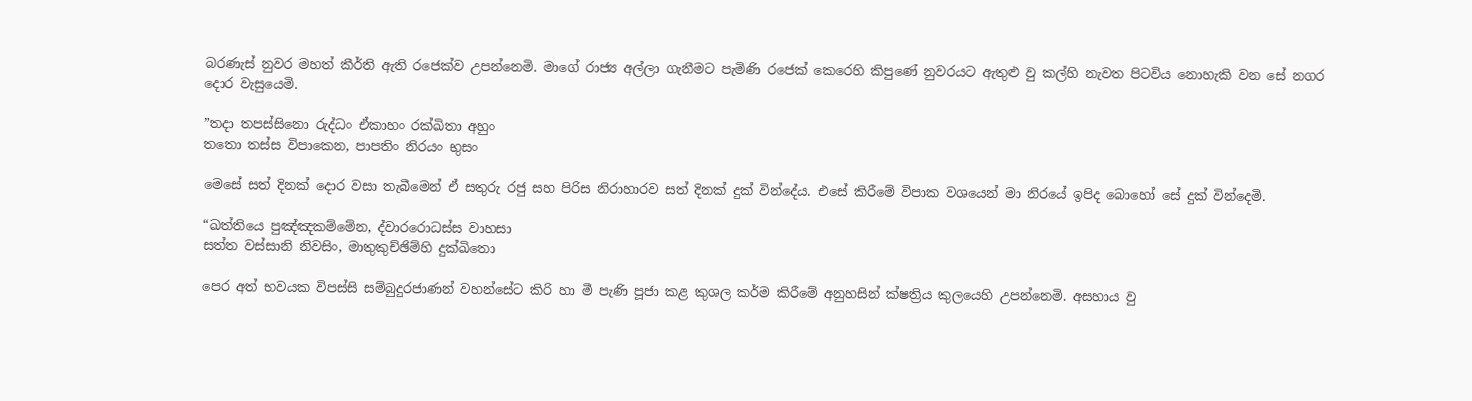බරණැස් නුවර මහත් කීර්ති ඇති රජෙක්ව උපන්නෙමි. මාගේ රාජ්‍ය අල්ලා ගැනීමට පැමිණි රජෙක් කෙරෙහි කිපුණේ නුවරයට ඇතුළු වු කල්හි නැවත පිටවිය නොහැකි වන සේ නගර දොර වැසුයෙමි.

”තදා තපස්සිනො රුද්ධං ඒකාහං රක්ඛිතා අහුං
තතො තස්ස විපාකෙන, පාපතිං නිරයං භුසං

මෙසේ සත් දිනක් දොර වසා තැබීමෙන් ඒ සතුරු රජු සහ පිරිස නිරාහාරව සත් දිනක් දුක් වින්දේය. එසේ කිරීමේ විපාක වශයෙන් මා නිරයේ ඉපිද බොහෝ සේ දුක් වින්දෙමි.

“ඛත්තියෙ පුඤ්ඤකම්මේන, ද්වාරරොධස්ස වාහසා
සත්ත වස්සානි නිවසිං, මාතුකුච්ඡිම්හි දුක්ඛිතො

පෙර අත් භවයක විපස්සි සම්බුදුරජාණන් වහන්සේට කිරි හා මී පැණි පූජා කළ කුශල කර්ම කිරීමේ අනුහසින් ක්ෂත්‍රිය කුලයෙහි උපන්නෙමි. අසහාය වු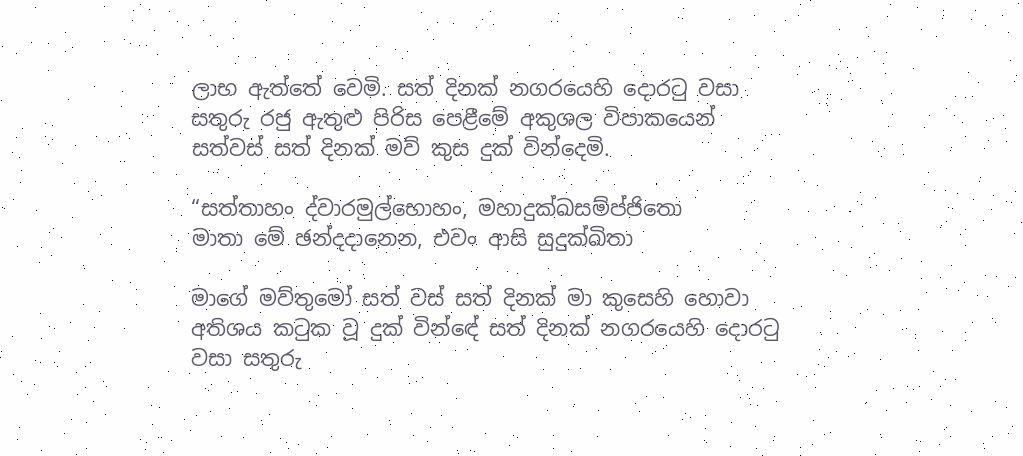ලාභ ඇත්තේ වෙමි. සත් දිනක් නගරයෙහි දොරටු වසා සතුරු රජු ඇතුළු පිරිස පෙළීමේ අකුශල විපාකයෙන් සත්වස් සත් දිනක් මව් කුස දුක් වින්දෙමි.

“සත්තාහං ද්වාරමුල්භොහං, මහාදුක්ඛසම්ප්ජිතො
මාතා මේ ඡන්දදානෙන, එවං ආසි සුදුක්ඛිතා

මාගේ මව්තුමෝ සත් වස් සත් දිනක් මා කුසෙහි හොවා අතිශය කටුක වූ දුක් වින්ඳේ සත් දිනක් නගරයෙහි දොරටු වසා සතුරු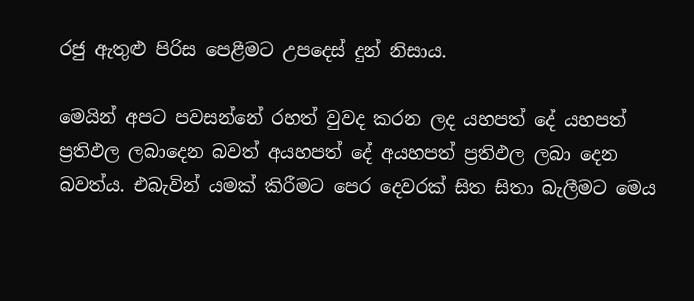රජු ඇතුළු පිරිස පෙළීමට උපදෙස් දුන් නිසාය.

මෙයින් අපට පවසන්නේ රහත් වුවද කරන ලද යහපත් දේ යහපත් ප්‍රතිඵල ලබාදෙන බවත් අයහපත් දේ අයහපත් ප්‍රතිඵල ලබා දෙන බවත්ය. එබැවින් යමක් කිරීමට පෙර දෙවරක් සිත සිතා බැලීමට මෙය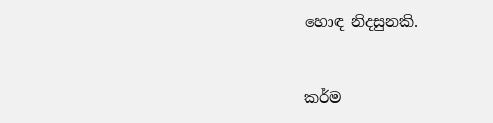හොඳ නිදසුනකි.


කර්ම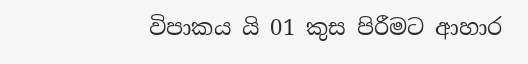විපාකය යි 01 කුස පිරීමට ආහාර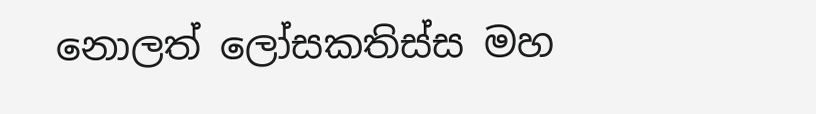නොලත් ලෝසකතිස්ස මහ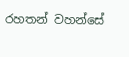රහතන් වහන්සේ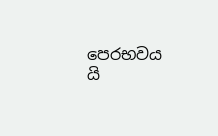පෙරභවය යි